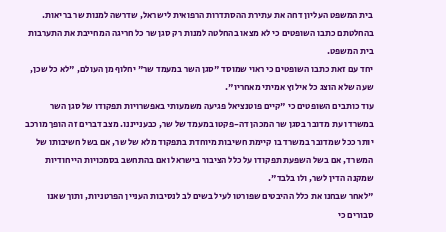בית המשפט העליון דחה את עתירת ההסתדרות הרפואית לישראל, שדרשה למנות שר בריאות. בהחלטתם כתבו השופטים כי לא מצאו בהחלטה למנות רק סגן שר כל חריגה המחייבת את התערבות בית המשפט.
יחד עם זאת כתבו השופטים כי ראוי שמוסד "סגן השר במעמד שר" יחלוף מן העולם, "לא כל שכן, שעה שלא הוצג כל אילוץ אמיתי מאחריו".
עוד כותבים השופטים כי "קיים פוטנציאל פגיעה משמעותי באפשרויות תפקודו של סגן השר במשרדו עת מדובר בסגן שר המכהן דה-פקטו במעמד של שר, כבענייננו. מצב דברים זה הופך מורכב יותר ככל שמדובר במשרד בו קיימת חשיבות מיוחדת בתפקוד מלא של שר, אם בשל חשיבותו של המשרד, אם בשל השפעת תפקודו על כלל הציבור בישראל ואם בהתחשב בסמכויות הייחודיות שמקנה הדין לשר, ולו בלבד".
"לאחר שבחנו את כלל ההיבטים שפורטו לעיל בשים לב לנסיבות העניין הפרטניות, ותוך שאנו סבורים כי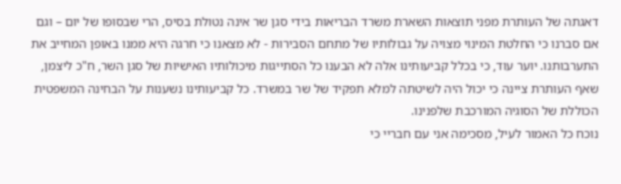דאגתה של העותרת מפני תוצאות השארת משרד הבריאות בידי סגן שר אינה נטולת בסיס, הרי שבסופו של יום – וגם אם סברנו כי החלטת המינוי מצויה על גבולותיו של מתחם הסבירות - לא מצאנו כי חרגה היא ממנו באופן המחייב את התערבותנו. יוער עוד, כי בכלל קביעותינו אלה לא הבענו כל הסתייגות מיכולותיו האישיות של סגן השר, ח"כ ליצמן, שאף העותרת ציינה כי יכול היה לשיטתה למלא תפקיד של שר במשרד. כל קביעותינו נשענות על הבחינה המשפטית הכוללת של הסוגיה המורכבת שלפנינו.
נוכח כל האמור לעיל, מסכימה אני עם חבריי כי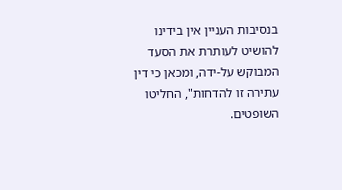בנסיבות העניין אין בידינו להושיט לעותרת את הסעד המבוקש על-ידה, ומכאן כי דין עתירה זו להדחות", החליטו השופטים.